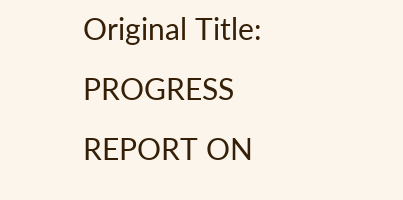Original Title: PROGRESS REPORT ON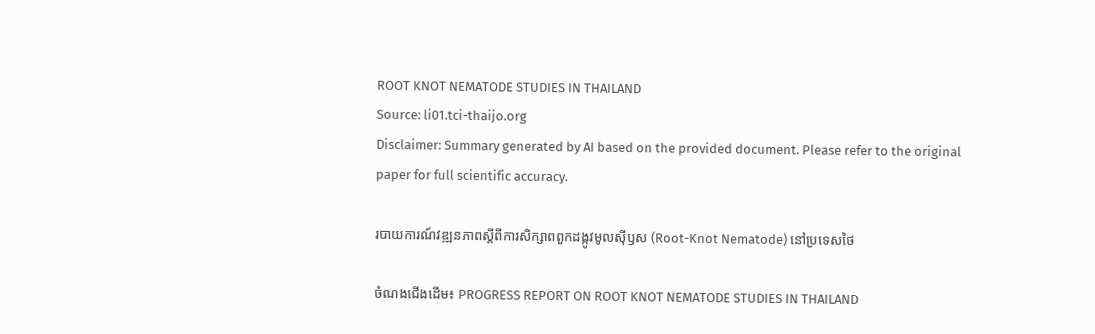ROOT KNOT NEMATODE STUDIES IN THAILAND
Source: li01.tci-thaijo.org
Disclaimer: Summary generated by AI based on the provided document. Please refer to the original paper for full scientific accuracy.

របាយការណ៍វឌ្ឍនភាពស្តីពីការសិក្សាពពួកដង្កូវមូលស៊ីឫស (Root-Knot Nematode) នៅប្រទេសថៃ

ចំណងជើងដើម៖ PROGRESS REPORT ON ROOT KNOT NEMATODE STUDIES IN THAILAND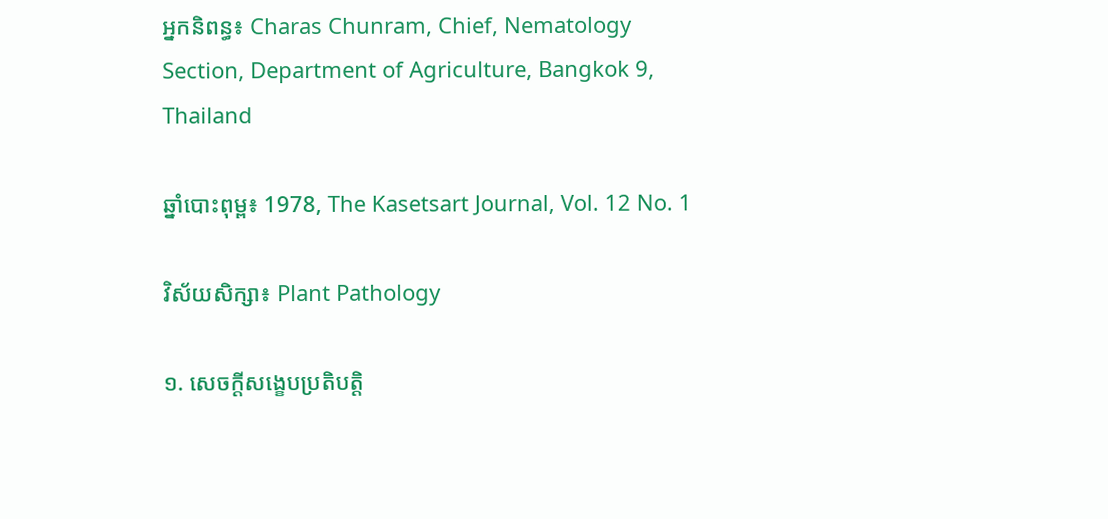អ្នកនិពន្ធ៖ Charas Chunram, Chief, Nematology Section, Department of Agriculture, Bangkok 9, Thailand

ឆ្នាំបោះពុម្ព៖ 1978, The Kasetsart Journal, Vol. 12 No. 1

វិស័យសិក្សា៖ Plant Pathology

១. សេចក្តីសង្ខេបប្រតិបត្តិ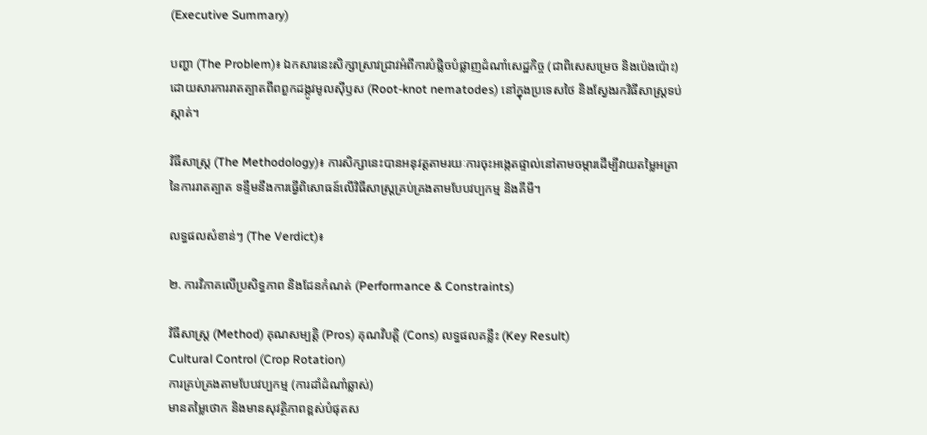(Executive Summary)

បញ្ហា (The Problem)៖ ឯកសារនេះសិក្សាស្រាវជ្រាវអំពីការបំផ្លិចបំផ្លាញដំណាំសេដ្ឋកិច្ច (ជាពិសេសម្រេច និងប៉េងប៉ោះ) ដោយសារការរាតត្បាតពីពពួកដង្កូវមូលស៊ីឫស (Root-knot nematodes) នៅក្នុងប្រទេសថៃ និងស្វែងរកវិធីសាស្ត្រទប់ស្កាត់។

វិធីសាស្ត្រ (The Methodology)៖ ការសិក្សានេះបានអនុវត្តតាមរយៈការចុះអង្កេតផ្ទាល់នៅតាមចម្ការដើម្បីវាយតម្លៃអត្រានៃការរាតត្បាត ទន្ទឹមនឹងការធ្វើពិសោធន៍លើវិធីសាស្ត្រគ្រប់គ្រងតាមបែបវប្បកម្ម និងគីមី។

លទ្ធផលសំខាន់ៗ (The Verdict)៖

២. ការវិភាគលើប្រសិទ្ធភាព និងដែនកំណត់ (Performance & Constraints)

វិធីសាស្ត្រ (Method) គុណសម្បត្តិ (Pros) គុណវិបត្តិ (Cons) លទ្ធផលគន្លឹះ (Key Result)
Cultural Control (Crop Rotation)
ការគ្រប់គ្រងតាមបែបវប្បកម្ម (ការដាំដំណាំឆ្លាស់)
មានតម្លៃថោក និងមានសុវត្ថិភាពខ្ពស់បំផុតស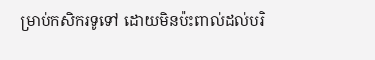ម្រាប់កសិករទូទៅ ដោយមិនប៉ះពាល់ដល់បរិ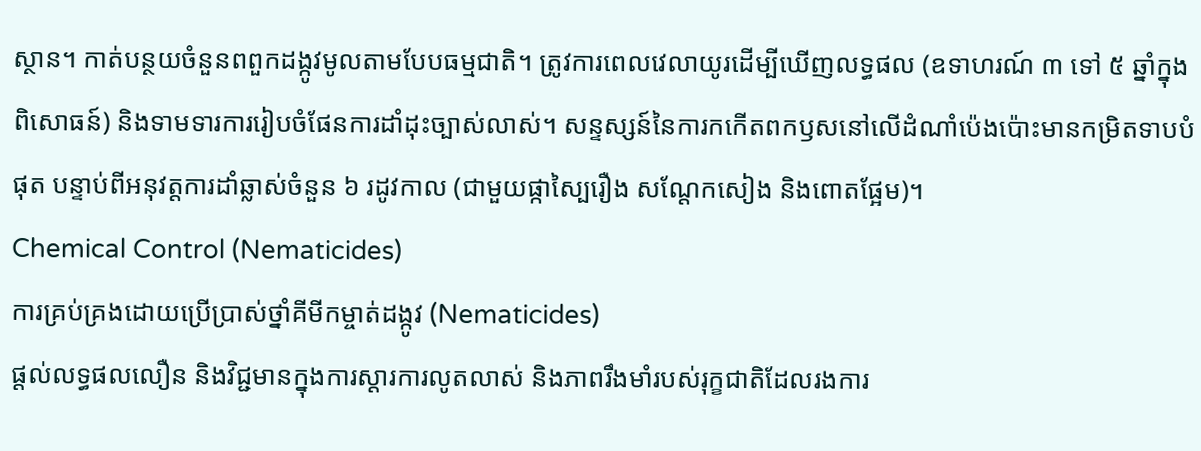ស្ថាន។ កាត់បន្ថយចំនួនពពួកដង្កូវមូលតាមបែបធម្មជាតិ។ ត្រូវការពេលវេលាយូរដើម្បីឃើញលទ្ធផល (ឧទាហរណ៍ ៣ ទៅ ៥ ឆ្នាំក្នុងពិសោធន៍) និងទាមទារការរៀបចំផែនការដាំដុះច្បាស់លាស់។ សន្ទស្សន៍នៃការកកើតពកឫសនៅលើដំណាំប៉េងប៉ោះមានកម្រិតទាបបំផុត បន្ទាប់ពីអនុវត្តការដាំឆ្លាស់ចំនួន ៦ រដូវកាល (ជាមួយផ្កាស្បៃរឿង សណ្តែកសៀង និងពោតផ្អែម)។
Chemical Control (Nematicides)
ការគ្រប់គ្រងដោយប្រើប្រាស់ថ្នាំគីមីកម្ចាត់ដង្កូវ (Nematicides)
ផ្តល់លទ្ធផលលឿន និងវិជ្ជមានក្នុងការស្តារការលូតលាស់ និងភាពរឹងមាំរបស់រុក្ខជាតិដែលរងការ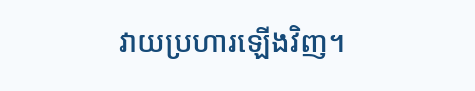វាយប្រហារឡើងវិញ។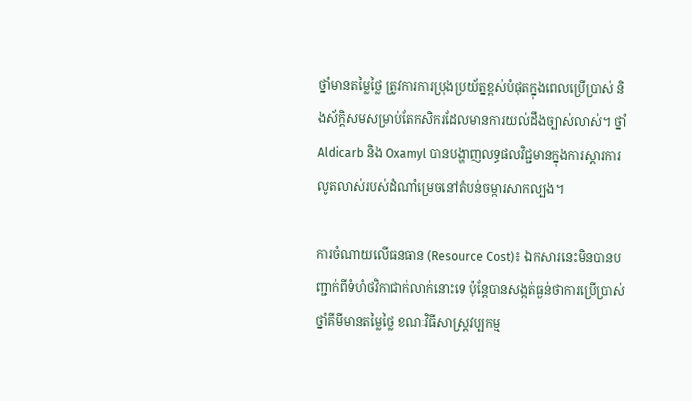ថ្នាំមានតម្លៃថ្លៃ ត្រូវការការប្រុងប្រយ័ត្នខ្ពស់បំផុតក្នុងពេលប្រើប្រាស់ និងស័ក្តិសមសម្រាប់តែកសិករដែលមានការយល់ដឹងច្បាស់លាស់។ ថ្នាំ Aldicarb និង Oxamyl បានបង្ហាញលទ្ធផលវិជ្ជមានក្នុងការស្តារការលូតលាស់របស់ដំណាំម្រេចនៅតំបន់ចម្ការសាកល្បង។

ការចំណាយលើធនធាន (Resource Cost)៖ ឯកសារនេះមិនបានបញ្ជាក់ពីទំហំថវិកាជាក់លាក់នោះទេ ប៉ុន្តែបានសង្កត់ធ្ងន់ថាការប្រើប្រាស់ថ្នាំគីមីមានតម្លៃថ្លៃ ខណៈវិធីសាស្ត្រវប្បកម្ម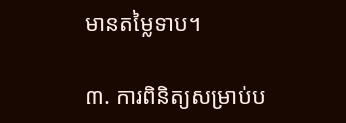មានតម្លៃទាប។

៣. ការពិនិត្យសម្រាប់ប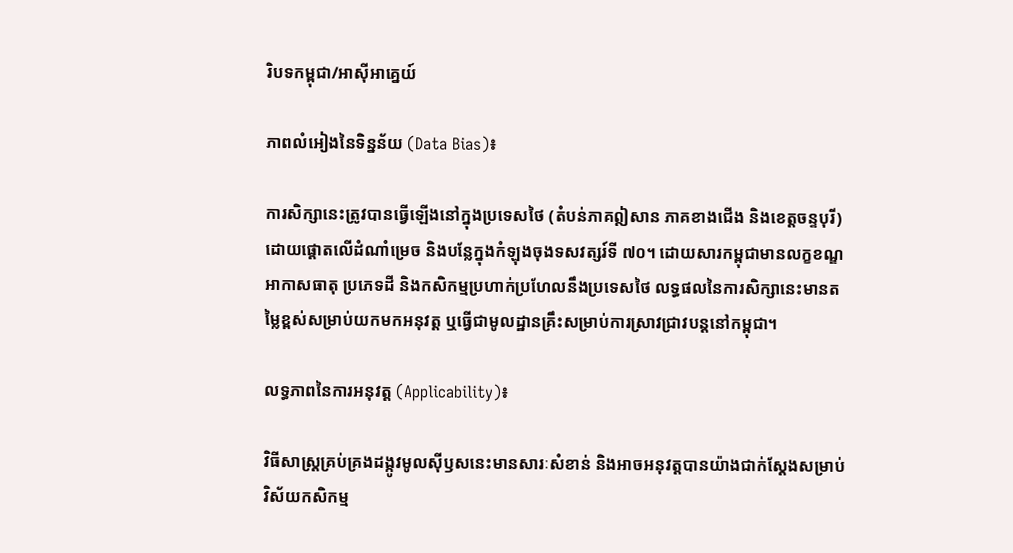រិបទកម្ពុជា/អាស៊ីអាគ្នេយ៍

ភាពលំអៀងនៃទិន្នន័យ (Data Bias)៖

ការសិក្សានេះត្រូវបានធ្វើឡើងនៅក្នុងប្រទេសថៃ (តំបន់ភាគឦសាន ភាគខាងជើង និងខេត្តចន្ទបុរី) ដោយផ្តោតលើដំណាំម្រេច និងបន្លែក្នុងកំឡុងចុងទសវត្សរ៍ទី ៧០។ ដោយសារកម្ពុជាមានលក្ខខណ្ឌអាកាសធាតុ ប្រភេទដី និងកសិកម្មប្រហាក់ប្រហែលនឹងប្រទេសថៃ លទ្ធផលនៃការសិក្សានេះមានតម្លៃខ្ពស់សម្រាប់យកមកអនុវត្ត ឬធ្វើជាមូលដ្ឋានគ្រឹះសម្រាប់ការស្រាវជ្រាវបន្តនៅកម្ពុជា។

លទ្ធភាពនៃការអនុវត្ត (Applicability)៖

វិធីសាស្ត្រគ្រប់គ្រងដង្កូវមូលស៊ីឫសនេះមានសារៈសំខាន់ និងអាចអនុវត្តបានយ៉ាងជាក់ស្តែងសម្រាប់វិស័យកសិកម្ម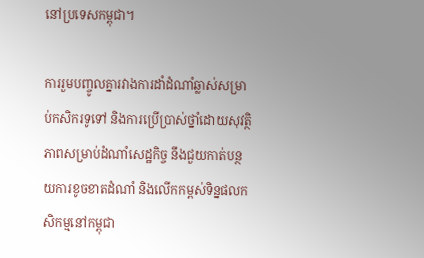នៅប្រទេសកម្ពុជា។

ការរួមបញ្ចូលគ្នារវាងការដាំដំណាំឆ្លាស់សម្រាប់កសិករទូទៅ និងការប្រើប្រាស់ថ្នាំដោយសុវត្ថិភាពសម្រាប់ដំណាំសេដ្ឋកិច្ច នឹងជួយកាត់បន្ថយការខូចខាតដំណាំ និងលើកកម្ពស់ទិន្នផលកសិកម្មនៅកម្ពុជា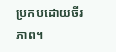ប្រកបដោយចីរភាព។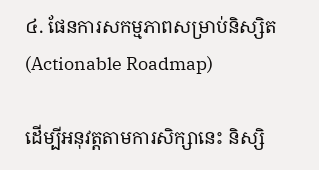៤. ផែនការសកម្មភាពសម្រាប់និស្សិត (Actionable Roadmap)

ដើម្បីអនុវត្តតាមការសិក្សានេះ និស្សិ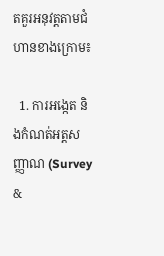តគួរអនុវត្តតាមជំហានខាងក្រោម៖

  1. ការអង្កេត និងកំណត់អត្តសញ្ញាណ (Survey &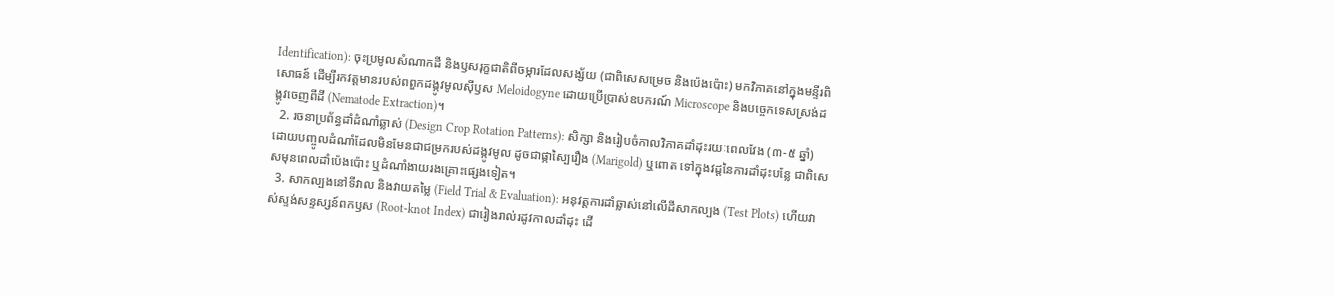Identification): ចុះប្រមូលសំណាកដី និងឫសរុក្ខជាតិពីចម្ការដែលសង្ស័យ (ជាពិសេសម្រេច និងប៉េងប៉ោះ) មកវិភាគនៅក្នុងមន្ទីរពិសោធន៍ ដើម្បីរកវត្តមានរបស់ពពួកដង្កូវមូលស៊ីឫស Meloidogyne ដោយប្រើប្រាស់ឧបករណ៍ Microscope និងបច្ចេកទេសស្រង់ដង្កូវចេញពីដី (Nematode Extraction)។
  2. រចនាប្រព័ន្ធដាំដំណាំឆ្លាស់ (Design Crop Rotation Patterns): សិក្សា និងរៀបចំកាលវិភាគដាំដុះរយៈពេលវែង (៣-៥ ឆ្នាំ) ដោយបញ្ចូលដំណាំដែលមិនមែនជាជម្រករបស់ដង្កូវមូល ដូចជាផ្កាស្បៃរឿង (Marigold) ឬពោត ទៅក្នុងវដ្តនៃការដាំដុះបន្លែ ជាពិសេសមុនពេលដាំប៉េងប៉ោះ ឬដំណាំងាយរងគ្រោះផ្សេងទៀត។
  3. សាកល្បងនៅទីវាល និងវាយតម្លៃ (Field Trial & Evaluation): អនុវត្តការដាំឆ្លាស់នៅលើដីសាកល្បង (Test Plots) ហើយវាស់ស្ទង់សន្ទស្សន៍ពកឫស (Root-knot Index) ជារៀងរាល់រដូវកាលដាំដុះ ដើ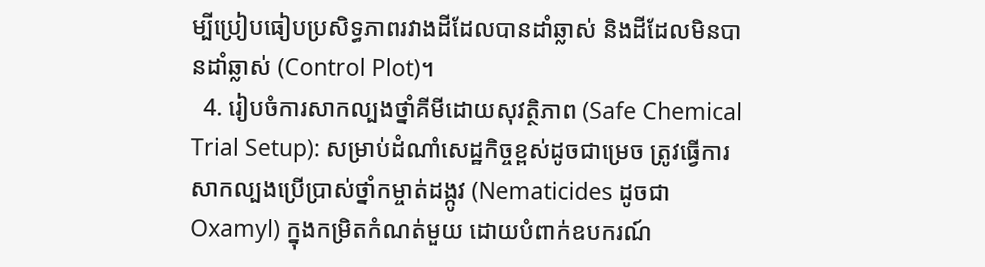ម្បីប្រៀបធៀបប្រសិទ្ធភាពរវាងដីដែលបានដាំឆ្លាស់ និងដីដែលមិនបានដាំឆ្លាស់ (Control Plot)។
  4. រៀបចំការសាកល្បងថ្នាំគីមីដោយសុវត្ថិភាព (Safe Chemical Trial Setup): សម្រាប់ដំណាំសេដ្ឋកិច្ចខ្ពស់ដូចជាម្រេច ត្រូវធ្វើការសាកល្បងប្រើប្រាស់ថ្នាំកម្ចាត់ដង្កូវ (Nematicides ដូចជា Oxamyl) ក្នុងកម្រិតកំណត់មួយ ដោយបំពាក់ឧបករណ៍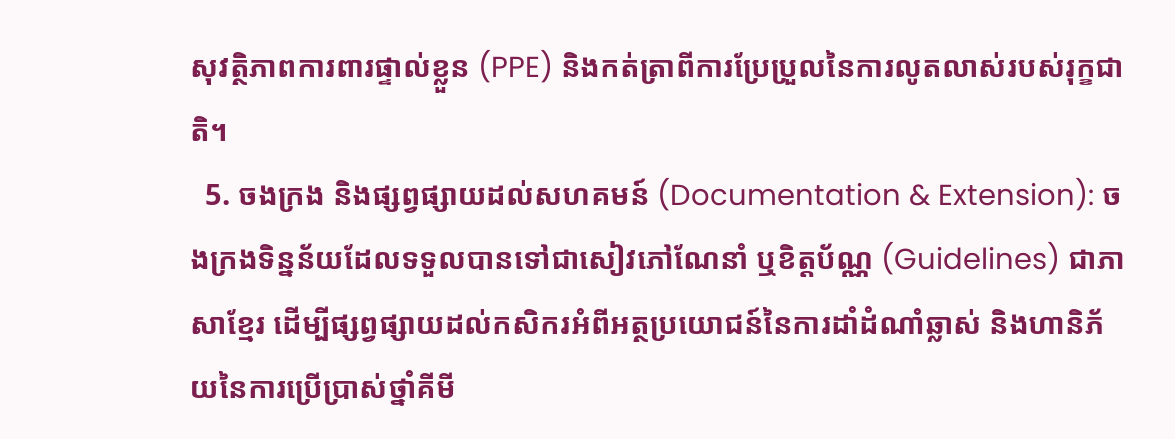សុវត្ថិភាពការពារផ្ទាល់ខ្លួន (PPE) និងកត់ត្រាពីការប្រែប្រួលនៃការលូតលាស់របស់រុក្ខជាតិ។
  5. ចងក្រង និងផ្សព្វផ្សាយដល់សហគមន៍ (Documentation & Extension): ចងក្រងទិន្នន័យដែលទទួលបានទៅជាសៀវភៅណែនាំ ឬខិត្តប័ណ្ណ (Guidelines) ជាភាសាខ្មែរ ដើម្បីផ្សព្វផ្សាយដល់កសិករអំពីអត្ថប្រយោជន៍នៃការដាំដំណាំឆ្លាស់ និងហានិភ័យនៃការប្រើប្រាស់ថ្នាំគីមី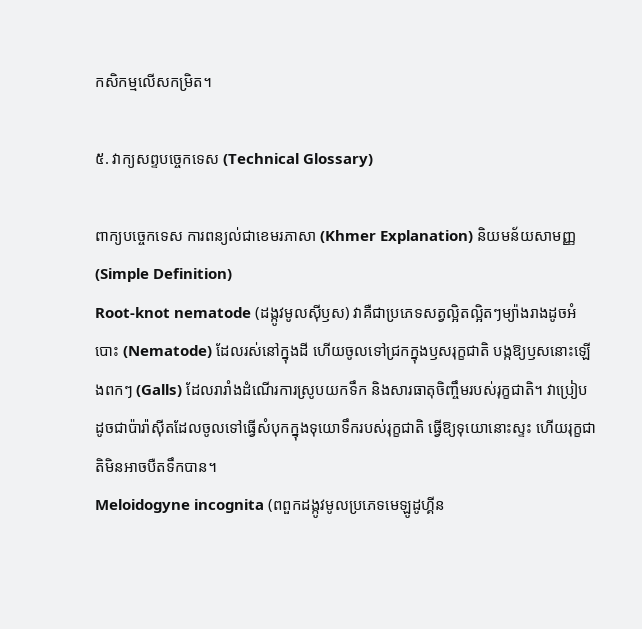កសិកម្មលើសកម្រិត។

៥. វាក្យសព្ទបច្ចេកទេស (Technical Glossary)

ពាក្យបច្ចេកទេស ការពន្យល់ជាខេមរភាសា (Khmer Explanation) និយមន័យសាមញ្ញ (Simple Definition)
Root-knot nematode (ដង្កូវមូលស៊ីឫស) វាគឺជាប្រភេទសត្វល្អិតល្អិតៗម្យ៉ាងរាងដូចអំបោះ (Nematode) ដែលរស់នៅក្នុងដី ហើយចូលទៅជ្រកក្នុងឫសរុក្ខជាតិ បង្កឱ្យឫសនោះឡើងពកៗ (Galls) ដែលរារាំងដំណើរការស្រូបយកទឹក និងសារធាតុចិញ្ចឹមរបស់រុក្ខជាតិ។ វាប្រៀបដូចជាប៉ារ៉ាស៊ីតដែលចូលទៅធ្វើសំបុកក្នុងទុយោទឹករបស់រុក្ខជាតិ ធ្វើឱ្យទុយោនោះស្ទះ ហើយរុក្ខជាតិមិនអាចបឺតទឹកបាន។
Meloidogyne incognita (ពពួកដង្កូវមូលប្រភេទមេឡូដូហ្គីន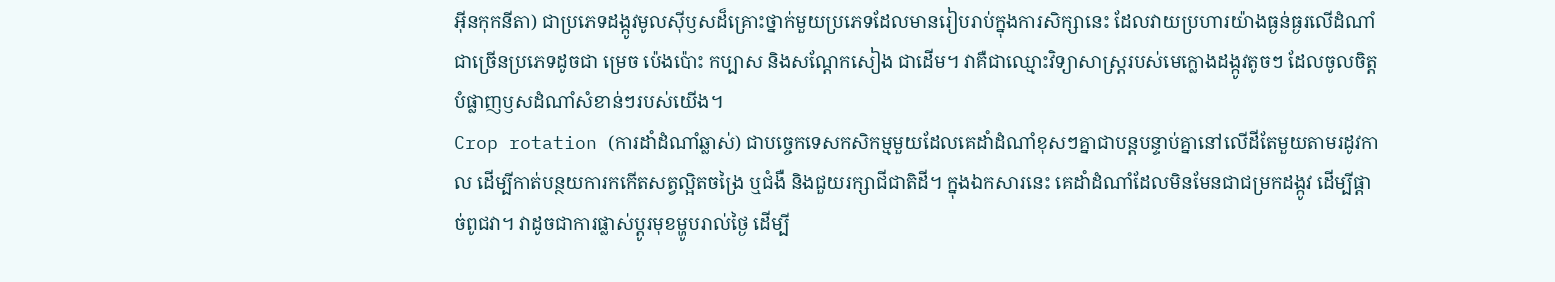អ៊ីនកុកនីតា) ជាប្រភេទដង្កូវមូលស៊ីឫសដ៏គ្រោះថ្នាក់មួយប្រភេទដែលមានរៀបរាប់ក្នុងការសិក្សានេះ ដែលវាយប្រហារយ៉ាងធ្ងន់ធ្ងរលើដំណាំជាច្រើនប្រភេទដូចជា ម្រេច ប៉េងប៉ោះ កប្បាស និងសណ្តែកសៀង ជាដើម។ វាគឺជាឈ្មោះវិទ្យាសាស្ត្ររបស់មេក្លោងដង្កូវតូចៗ ដែលចូលចិត្តបំផ្លាញឫសដំណាំសំខាន់ៗរបស់យើង។
Crop rotation (ការដាំដំណាំឆ្លាស់) ជាបច្ចេកទេសកសិកម្មមួយដែលគេដាំដំណាំខុសៗគ្នាជាបន្តបន្ទាប់គ្នានៅលើដីតែមួយតាមរដូវកាល ដើម្បីកាត់បន្ថយការកកើតសត្វល្អិតចង្រៃ ឬជំងឺ និងជួយរក្សាជីជាតិដី។ ក្នុងឯកសារនេះ គេដាំដំណាំដែលមិនមែនជាជម្រកដង្កូវ ដើម្បីផ្តាច់ពូជវា។ វាដូចជាការផ្លាស់ប្តូរមុខម្ហូបរាល់ថ្ងៃ ដើម្បី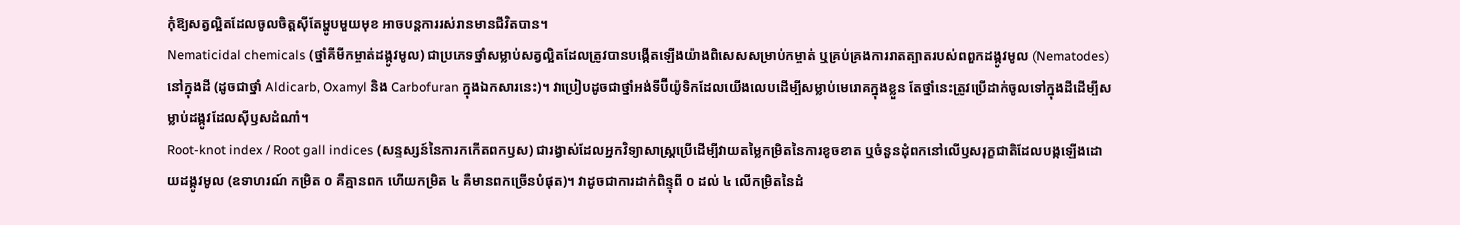កុំឱ្យសត្វល្អិតដែលចូលចិត្តស៊ីតែម្ហូបមួយមុខ អាចបន្តការរស់រានមានជីវិតបាន។
Nematicidal chemicals (ថ្នាំគីមីកម្ចាត់ដង្កូវមូល) ជាប្រភេទថ្នាំសម្លាប់សត្វល្អិតដែលត្រូវបានបង្កើតឡើងយ៉ាងពិសេសសម្រាប់កម្ចាត់ ឬគ្រប់គ្រងការរាតត្បាតរបស់ពពួកដង្កូវមូល (Nematodes) នៅក្នុងដី (ដូចជាថ្នាំ Aldicarb, Oxamyl និង Carbofuran ក្នុងឯកសារនេះ)។ វាប្រៀបដូចជាថ្នាំអង់ទីប៊ីយ៉ូទិកដែលយើងលេបដើម្បីសម្លាប់មេរោគក្នុងខ្លួន តែថ្នាំនេះត្រូវប្រើដាក់ចូលទៅក្នុងដីដើម្បីសម្លាប់ដង្កូវដែលស៊ីឫសដំណាំ។
Root-knot index / Root gall indices (សន្ទស្សន៍នៃការកកើតពកឫស) ជារង្វាស់ដែលអ្នកវិទ្យាសាស្ត្រប្រើដើម្បីវាយតម្លៃកម្រិតនៃការខូចខាត ឬចំនួនដុំពកនៅលើឫសរុក្ខជាតិដែលបង្កឡើងដោយដង្កូវមូល (ឧទាហរណ៍ កម្រិត ០ គឺគ្មានពក ហើយកម្រិត ៤ គឺមានពកច្រើនបំផុត)។ វាដូចជាការដាក់ពិន្ទុពី ០ ដល់ ៤ លើកម្រិតនៃដំ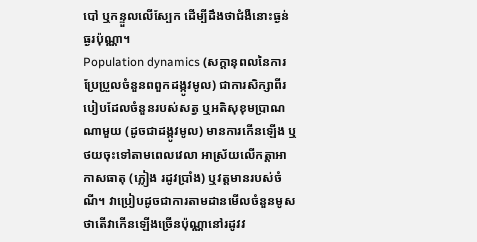បៅ ឬកន្ទួលលើស្បែក ដើម្បីដឹងថាជំងឺនោះធ្ងន់ធ្ងរប៉ុណ្ណា។
Population dynamics (សក្ដានុពលនៃការប្រែប្រួលចំនួនពពួកដង្កូវមូល) ជាការសិក្សាពីរបៀបដែលចំនួនរបស់សត្វ ឬអតិសុខុមប្រាណណាមួយ (ដូចជាដង្កូវមូល) មានការកើនឡើង ឬថយចុះទៅតាមពេលវេលា អាស្រ័យលើកត្តាអាកាសធាតុ (ភ្លៀង រដូវប្រាំង) ឬវត្តមានរបស់ចំណី។ វាប្រៀបដូចជាការតាមដានមើលចំនួនមូស ថាតើវាកើនឡើងច្រើនប៉ុណ្ណានៅរដូវវ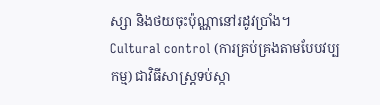ស្សា និងថយចុះប៉ុណ្ណានៅរដូវប្រាំង។
Cultural control (ការគ្រប់គ្រងតាមបែបវប្បកម្ម) ជាវិធីសាស្ត្រទប់ស្កា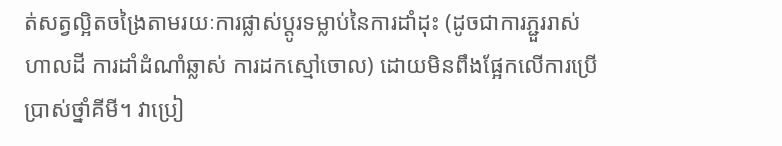ត់សត្វល្អិតចង្រៃតាមរយៈការផ្លាស់ប្តូរទម្លាប់នៃការដាំដុះ (ដូចជាការភ្ជួររាស់ហាលដី ការដាំដំណាំឆ្លាស់ ការដកស្មៅចោល) ដោយមិនពឹងផ្អែកលើការប្រើប្រាស់ថ្នាំគីមី។ វាប្រៀ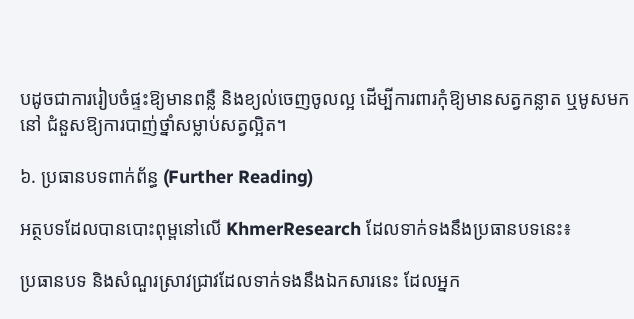បដូចជាការរៀបចំផ្ទះឱ្យមានពន្លឺ និងខ្យល់ចេញចូលល្អ ដើម្បីការពារកុំឱ្យមានសត្វកន្លាត ឬមូសមកនៅ ជំនួសឱ្យការបាញ់ថ្នាំសម្លាប់សត្វល្អិត។

៦. ប្រធានបទពាក់ព័ន្ធ (Further Reading)

អត្ថបទដែលបានបោះពុម្ពនៅលើ KhmerResearch ដែលទាក់ទងនឹងប្រធានបទនេះ៖

ប្រធានបទ និងសំណួរស្រាវជ្រាវដែលទាក់ទងនឹងឯកសារនេះ ដែលអ្នក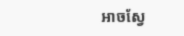អាចស្វែ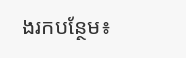ងរកបន្ថែម៖